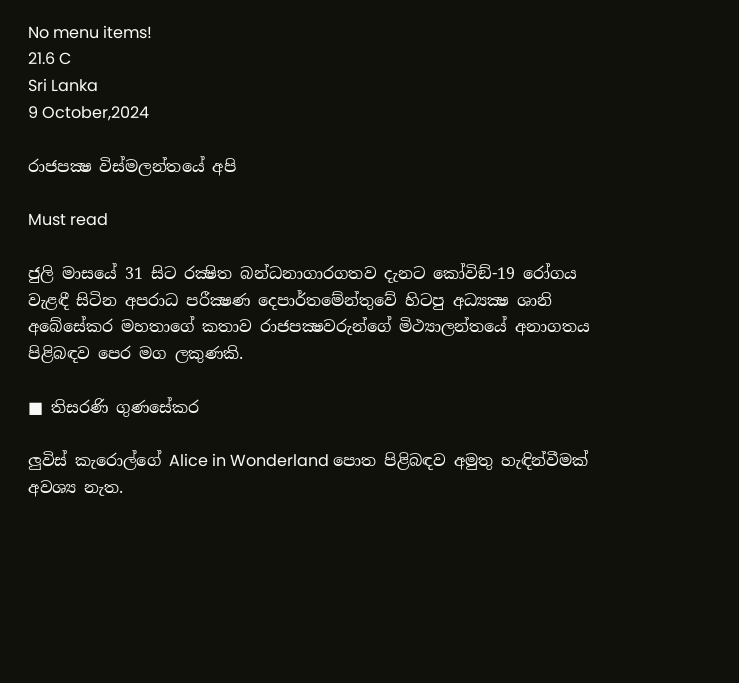No menu items!
21.6 C
Sri Lanka
9 October,2024

රාජපක්‍ෂ විස්මලන්තයේ අපි

Must read

ජුලි මාසයේ 31 සිට රක්‍ෂිත බන්ධනාගාරගතව දැනට කෝවිඞ්-19 රෝගය වැළඳී සිටින අපරාධ පරීක්‍ෂණ දෙපාර්තමේන්තුවේ හිටපු අධ්‍යක්‍ෂ ශානි අබේසේකර මහතාගේ කතාව රාජපක්‍ෂවරුන්ගේ මිථ්‍යාලන්තයේ අනාගතය පිළිබඳව පෙර මග ලකුණකි.

■ තිසරණි ගුණසේකර

ලුවිස් කැරොල්ගේ Alice in Wonderland පොත පිළිබඳව අමුතු හැඳින්වීමක් අවශ්‍ය නැත.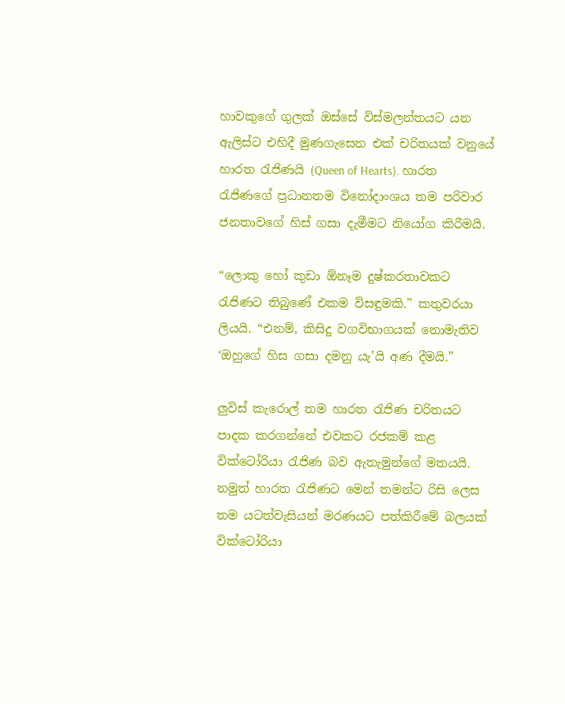හාවකුගේ ගුලක් ඔස්සේ විස්මලන්තයට යන ඇලිස්ට එහිදී මුණගැසෙන එක් චරිතයක් වනුයේ හාරත රැජිණයි (Queen of Hearts). හාරත රැජිණගේ ප්‍රධානතම විනෝදාංශය තම පරිවාර ජනතාවගේ හිස් ගසා දැමීමට නියෝග කිරීමයි.

“ලොකු හෝ කුඩා ඕනෑම දුෂ්කරතාවකට රැජිණට තිබුණේ එකම විසඳුමකි.” කතුවරයා ලියයි. “එනම්, කිසිදු වගවිභාගයක් නොමැතිව ‘ඔහුගේ හිස ගසා දමනු යැ’යි අණ දීමයි.”

ලුවිස් කැරොල් තම හාරත රැජිණ චරිතයට පාදක කරගන්නේ එවකට රජකම් කළ වික්ටෝරියා රැජිණ බව ඇතැමුන්ගේ මතයයි. නමුත් හාරත රැජිණට මෙන් තමන්ට රිසි ලෙස තම යටත්වැසියන් මරණයට පත්කිරීමේ බලයක් වික්ටෝරියා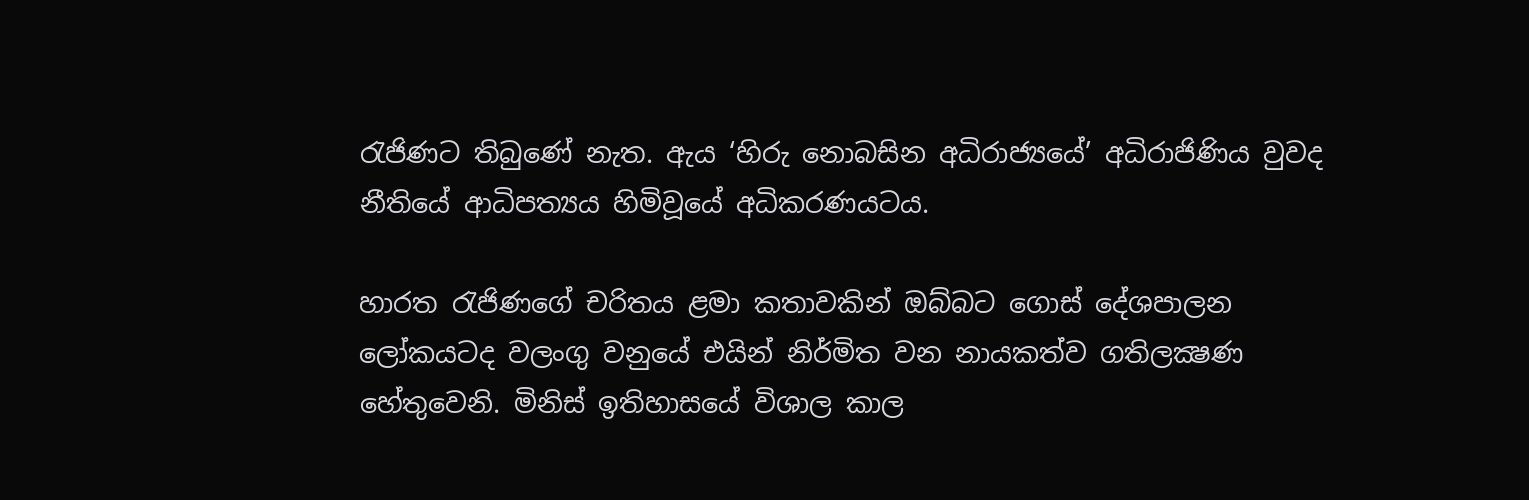රැජිණට තිබුණේ නැත. ඇය ‘හිරු නොබසින අධිරාජ්‍යයේ’ අධිරාජිණිය වුවද නීතියේ ආධිපත්‍යය හිමිවූයේ අධිකරණයටය.

හාරත රැජිණගේ චරිතය ළමා කතාවකින් ඔබ්බට ගොස් දේශපාලන ලෝකයටද වලංගු වනුයේ එයින් නිර්මිත වන නායකත්ව ගතිලක්‍ෂණ හේතුවෙනි. මිනිස් ඉතිහාසයේ විශාල කාල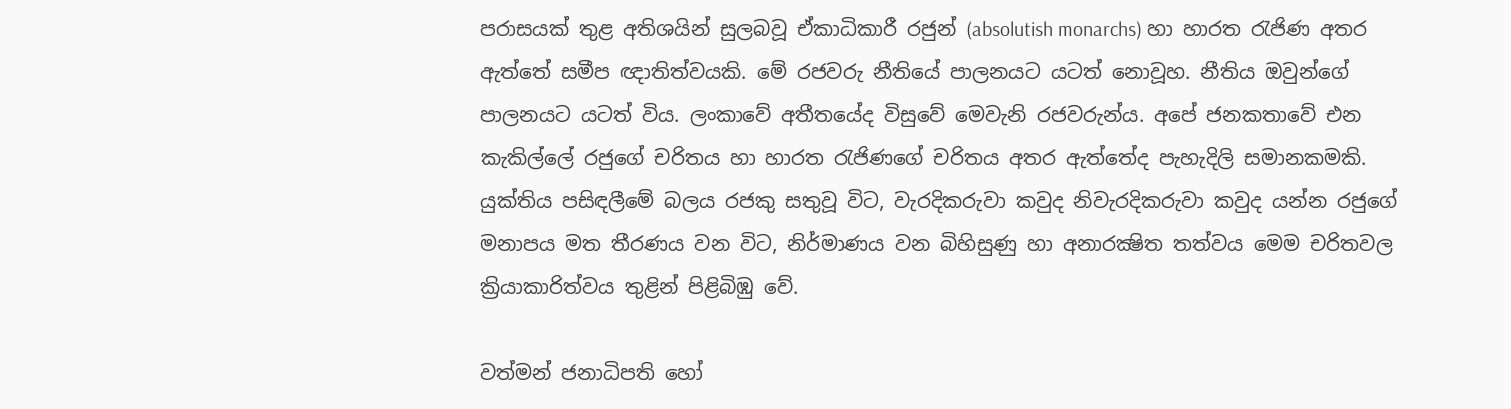පරාසයක් තුළ අතිශයින් සුලබවූ ඒකාධිකාරී රජුන් (absolutish monarchs) හා හාරත රැජිණ අතර ඇත්තේ සමීප ඥාතිත්වයකි. මේ රජවරු නීතියේ පාලනයට යටත් නොවූහ. නීතිය ඔවුන්ගේ පාලනයට යටත් විය. ලංකාවේ අතීතයේද විසුවේ මෙවැනි රජවරුන්ය. අපේ ජනකතාවේ එන කැකිල්ලේ රජුගේ චරිතය හා හාරත රැජිණගේ චරිතය අතර ඇත්තේද පැහැදිලි සමානකමකි. යුක්තිය පසිඳලීමේ බලය රජකු සතුවූ විට, වැරදිකරුවා කවුද නිවැරදිකරුවා කවුද යන්න රජුගේ මනාපය මත තීරණය වන විට, නිර්මාණය වන බිහිසුණු හා අනාරක්‍ෂිත තත්වය මෙම චරිතවල ක්‍රියාකාරිත්වය තුළින් පිළිබිඹු වේ.

වත්මන් ජනාධිපති හෝ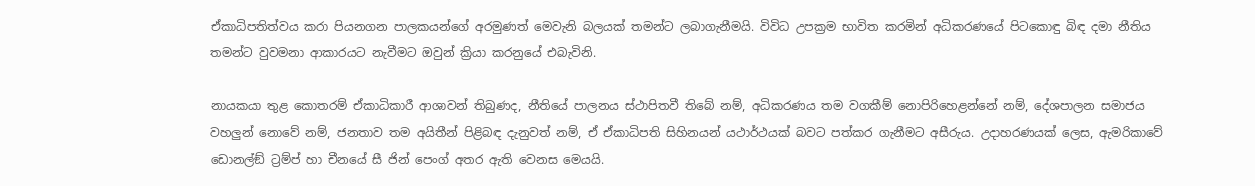ඒකාධිපතිත්වය කරා පියනගන පාලකයන්ගේ අරමුණත් මෙවැනි බලයක් තමන්ට ලබාගැනීමයි. විවිධ උපක්‍රම භාවිත කරමින් අධිකරණයේ පිටකොඳු බිඳ දමා නීතිය තමන්ට වුවමනා ආකාරයට නැවීමට ඔවුන් ක්‍රියා කරනුයේ එබැවිනි.

නායකයා තුළ කොතරම් ඒකාධිකාරී ආශාවන් තිබුණද, නීතියේ පාලනය ස්ථාපිතවී තිබේ නම්, අධිකරණය තම වගකීම් නොපිරිහෙළන්නේ නම්, දේශපාලන සමාජය වහලුන් නොවේ නම්, ජනතාව තම අයිතීන් පිළිබඳ දැනුවත් නම්, ඒ ඒකාධිපති සිහිනයන් යථාර්ථයක් බවට පත්කර ගැනීමට අසීරුය. උදාහරණයක් ලෙස, ඇමරිකාවේ ඩොනල්ඞ් ට්‍රම්ප් හා චීනයේ සී ජින් පෙංග් අතර ඇති වෙනස මෙයයි.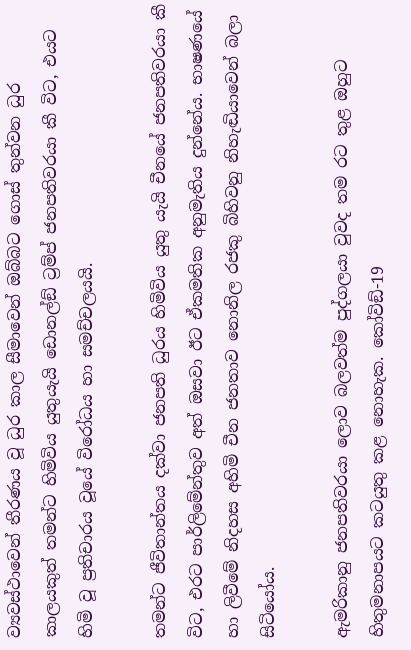ව්‍යවස්ථාවෙන් තීරණය වූ ධුර කාල සීමාවෙන් ඔබ්බට ගොස් තුන්වන ධුර කාලයකුත් තමන්ට හිමිවිය යුතුයැයි ඩොනල්ඞ් ට්‍රම්ප් ජනපතිවරයා කී විට, එයට හිමි වූ ප්‍රතිචාරය වූයේ විරෝධය හා සමච්චලයයි.

තමන්ට ජීවිතාන්තය දක්වා ජනපති ධුරය හිමිවිය යුතු යැයි චීනයේ ජනපතිවරයා කී විට, එරට පාර්ලිමේන්තුව අත් ඔසවා ඊට ඒකමතික අනුමැතිය දුන්නේය. භාෂණයේ හා ලිවීමේ නිදහස අහිමි චීන ජනතාව නොනිල රජකු බිහිවනු නිහැඬියාවෙන් බලා සිටියෝය.

ඇමරිකානු ජනපතිවරයා ලොව බලවත්ම පුද්ගලයා වුවද තම රට තුළ ඔහුට හිතුමනාපයට කටයුතු කළ නොහැක. කෝවිඞ්-19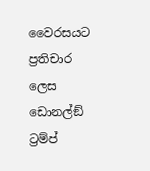වෛරසයට ප්‍රතිචාර ලෙස ඩොනල්ඞ් ට්‍රම්ප්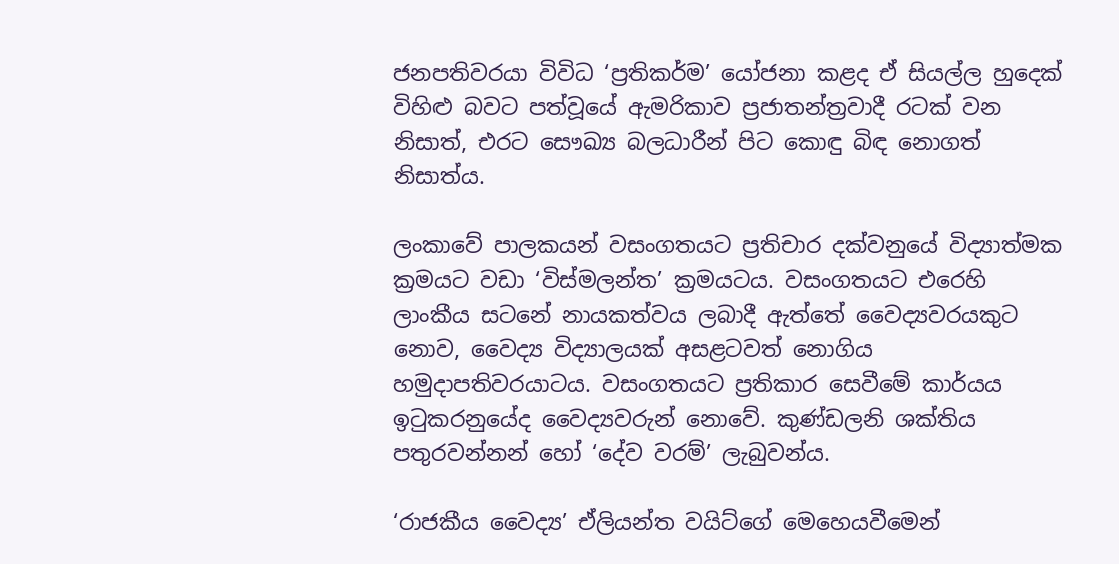ජනපතිවරයා විවිධ ‘ප්‍රතිකර්ම’ යෝජනා කළද ඒ සියල්ල හුදෙක් විහිළු බවට පත්වූයේ ඇමරිකාව ප්‍රජාතන්ත්‍රවාදී රටක් වන නිසාත්, එරට සෞඛ්‍ය බලධාරීන් පිට කොඳු බිඳ නොගත් නිසාත්ය.

ලංකාවේ පාලකයන් වසංගතයට ප්‍රතිචාර දක්වනුයේ විද්‍යාත්මක ක්‍රමයට වඩා ‘විස්මලන්ත’ ක්‍රමයටය. වසංගතයට එරෙහි ලාංකීය සටනේ නායකත්වය ලබාදී ඇත්තේ වෛද්‍යවරයකුට නොව, වෛද්‍ය විද්‍යාලයක් අසළටවත් නොගිය හමුදාපතිවරයාටය. වසංගතයට ප්‍රතිකාර සෙවීමේ කාර්යය ඉටුකරනුයේද වෛද්‍යවරුන් නොවේ. කුණ්ඩලනි ශක්තිය පතුරවන්නන් හෝ ‘දේව වරම්’ ලැබුවන්ය.

‘රාජකීය වෛද්‍ය’ ඒලියන්ත වයිට්ගේ මෙහෙයවීමෙන්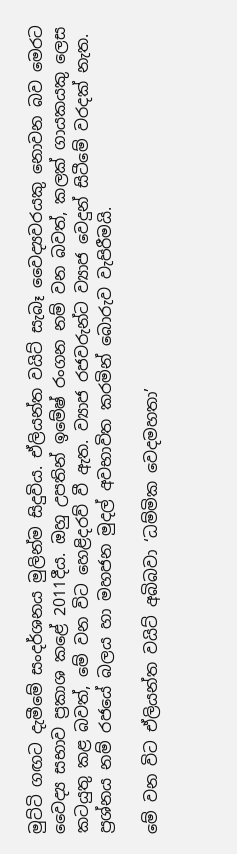මුට්ටි ගඟට දැමීමේ සංදර්ශනය මුලින්ම සිදුවිය. ඒලියන්ත වයිට් සැබෑ වෛද්‍යවරයකු නොවන බව මෙරට වෛද්‍ය සභාව ප්‍රකාශ කළේ 2011දීය. ඔහු උපතින් ඉමේෂ් රංගන නම් වන බවත්, කලක් ගායකයකු ලෙස කටයුතු කළ බවත්, මේ වන විට හෙළිදරව් වී ඇත. ව්‍යාජ රජවරුන්ට ව්‍යාජ වෙදුන් සිටීමේ වරදක් නැත. ප්‍රශ්නය නම් රජයේ බලය හා මහජන මුදල් අවභාවිත කරමින් බොරුව වැපිරීමයි.

මේ වන විට ඒලියන්ත වයිට් අබිබවා ‘ධම්මික වෙදමහතා’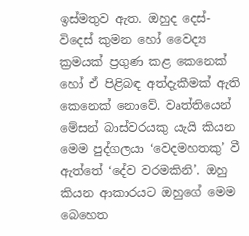ඉස්මතුව ඇත. ඔහුද දෙස්-විදෙස් කුමන හෝ වෛද්‍ය ක්‍රමයක් ප්‍රගුණ කළ කෙනෙක් හෝ ඒ පිළිබඳ අත්දැකීමක් ඇති කෙනෙක් නොවේ. වෘත්තියෙන් මේසන් බාස්වරයකු යැයි කියන මෙම පුද්ගලයා ‘වෙදමහතකු’ වී ඇත්තේ ‘දේව වරමකිනි’. ඔහු කියන ආකාරයට ඔහුගේ මෙම බෙහෙත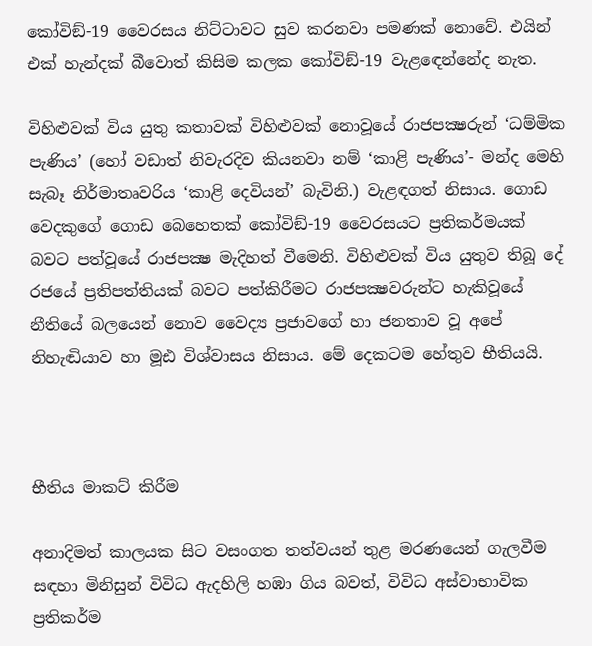කෝවිඞ්-19 වෛරසය නිට්ටාවට සුව කරනවා පමණක් නොවේ. එයින් එක් හැන්දක් බීවොත් කිසිම කලක කෝවිඞ්-19 වැළඳෙන්නේද නැත.

විහිළුවක් විය යුතු කතාවක් විහිළුවක් නොවූයේ රාජපක්‍ෂරුන් ‘ධම්මික පැණිය’ (හෝ වඩාත් නිවැරදිව කියනවා නම් ‘කාළි පැණිය’- මන්ද මෙහි සැබෑ නිර්මාතෘවරිය ‘කාළි දෙවියන්’ බැවිනි.) වැළඳගත් නිසාය. ගොඩ වෙදකුගේ ගොඩ බෙහෙතක් කෝවිඞ්-19 වෛරසයට ප්‍රතිකර්මයක් බවට පත්වූයේ රාජපක්‍ෂ මැදිහත් වීමෙනි. විහිළුවක් විය යුතුව තිබූ දේ රජයේ ප්‍රතිපත්තියක් බවට පත්කිරීමට රාජපක්‍ෂවරුන්ට හැකිවූයේ නීතියේ බලයෙන් නොව වෛද්‍ය ප්‍රජාවගේ හා ජනතාව වූ අපේ නිහැඬියාව හා මූඪ විශ්වාසය නිසාය. මේ දෙකටම හේතුව භීතියයි.



භීතිය මාකට් කිරීම

අනාදිමත් කාලයක සිට වසංගත තත්වයන් තුළ මරණයෙන් ගැලවීම සඳහා මිනිසුන් විවිධ ඇදහිලි හඹා ගිය බවත්, විවිධ අස්වාභාවික ප්‍රතිකර්ම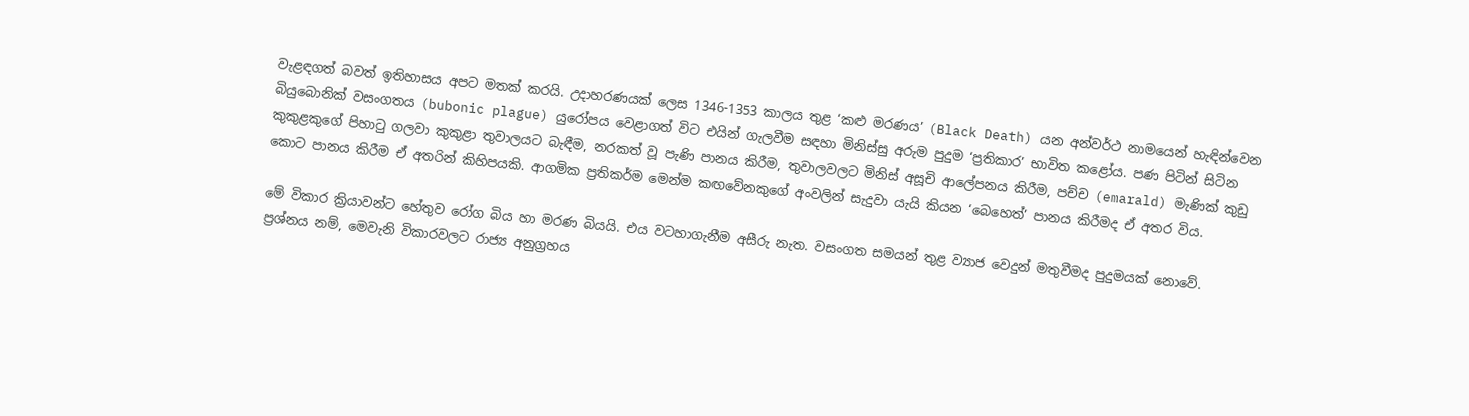වැළඳගත් බවත් ඉතිහාසය අපට මතක් කරයි. උදාහරණයක් ලෙස 1346-1353 කාලය තුළ ‘කළු මරණය’ (Black Death) යන අන්වර්ථ නාමයෙන් හැඳින්වෙන බියුබොනික් වසංගතය (bubonic plague) යුරෝපය වෙළාගත් විට එයින් ගැලවීම සඳහා මිනිස්සු අරුම පුදුම ‘ප්‍රතිකාර’ භාවිත කළෝය. පණ පිටින් සිටින කුකුළකුගේ පිහාටු ගලවා කුකුළා තුවාලයට බැඳීම, නරකත් වූ පැණි පානය කිරීම, තුවාලවලට මිනිස් අසූචි ආලේපනය කිරීම, පච්ච (emarald) මැණික් කුඩු කොට පානය කිරීම ඒ අතරින් කිහිපයකි. ආගමික ප්‍රතිකර්ම මෙන්ම කඟවේනකුගේ අංවලින් සැදුවා යැයි කියන ‘බෙහෙත්’ පානය කිරීමද ඒ අතර විය.

මේ විකාර ක්‍රියාවන්ට හේතුව රෝග බිය හා මරණ බියයි. එය වටහාගැනීම අසීරු නැත. වසංගත සමයන් තුළ ව්‍යාජ වෙදුන් මතුවීමද පුදුමයක් නොවේ. ප්‍රශ්නය නම්, මෙවැනි විකාරවලට රාජ්‍ය අනුග්‍රහය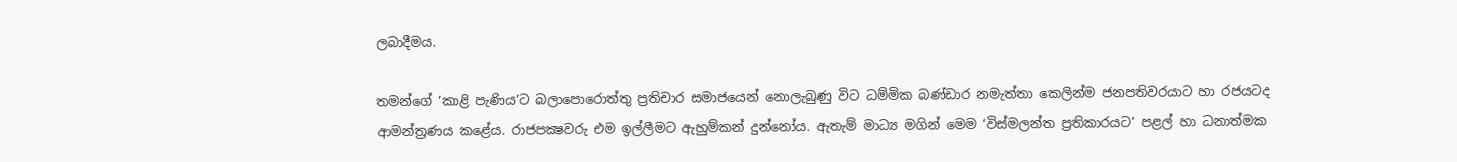ලබාදීමය.

තමන්ගේ ‘කාළි පැණිය’ට බලාපොරොත්තු ප්‍රතිචාර සමාජයෙන් නොලැබුණු විට ධම්මික බණ්ඩාර නමැත්තා කෙලින්ම ජනපතිවරයාට හා රජයටද ආමන්ත්‍රණය කළේය. රාජපක්‍ෂවරු එම ඉල්ලීමට ඇහුම්කන් දුන්නෝය. ඇතැම් මාධ්‍ය මගින් මෙම ‘විස්මලන්ත ප්‍රතිකාරයට’ පළල් හා ධනාත්මක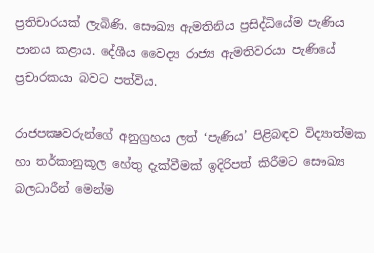ප්‍රතිචාරයක් ලැබිණි. සෞඛ්‍ය ඇමතිනිය ප්‍රසිද්ධියේම පැණිය පානය කළාය. දේශීය වෛද්‍ය රාජ්‍ය ඇමතිවරයා පැණියේ ප්‍රචාරකයා බවට පත්විය.

රාජපක්‍ෂවරුන්ගේ අනුග්‍රහය ලත් ‘පැණිය’ පිළිබඳව විද්‍යාත්මක හා තර්කානුකූල හේතු දැක්වීමක් ඉදිරිපත් කිරීමට සෞඛ්‍ය බලධාරීන් මෙන්ම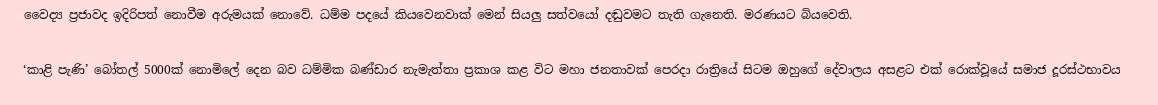වෛද්‍ය ප්‍රජාවද ඉදිරිපත් නොවීම අරුමයක් නොවේ. ධම්ම පදයේ කියවෙනවාක් මෙන් සියලු සත්වයෝ දඬුවමට තැති ගැනෙති. මරණයට බියවෙති.

‘කාළි පැණි’ බෝතල් 5000ක් නොමිලේ දෙන බව ධම්මික බණ්ඩාර නැමැත්තා ප්‍රකාශ කළ විට මහා ජනතාවක් පෙරදා රාත්‍රියේ සිටම ඔහුගේ දේවාලය අසළට එක් රොක්වූයේ සමාජ දූරස්ථභාවය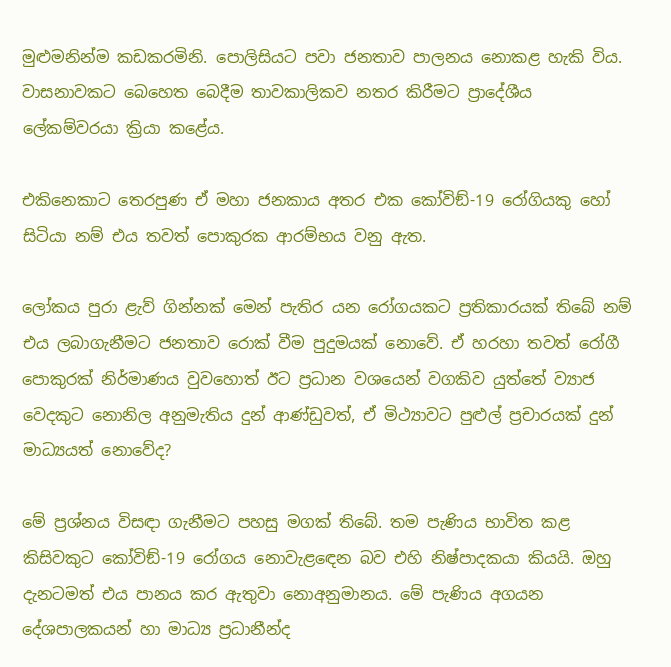මුළුමනින්ම කඩකරමිනි. පොලිසියට පවා ජනතාව පාලනය නොකළ හැකි විය. වාසනාවකට බෙහෙත බෙදීම තාවකාලිකව නතර කිරීමට ප්‍රාදේශීය ලේකම්වරයා ක්‍රියා කළේය.

එකිනෙකාට තෙරපුණ ඒ මහා ජනකාය අතර එක කෝවිඞ්-19 රෝගියකු හෝ සිටියා නම් එය තවත් පොකුරක ආරම්භය වනු ඇත.

ලෝකය පුරා ළැව් ගින්නක් මෙන් පැතිර යන රෝගයකට ප්‍රතිකාරයක් තිබේ නම් එය ලබාගැනීමට ජනතාව රොක් වීම පුදුමයක් නොවේ. ඒ හරහා තවත් රෝගී පොකුරක් නිර්මාණය වුවහොත් ඊට ප්‍රධාන වශයෙන් වගකිව යුත්තේ ව්‍යාජ වෙදකුට නොනිල අනුමැතිය දුන් ආණ්ඩුවත්, ඒ මිථ්‍යාවට පුළුල් ප්‍රචාරයක් දුන් මාධ්‍යයත් නොවේද?

මේ ප්‍රශ්නය විසඳා ගැනීමට පහසු මගක් තිබේ. තම පැණිය භාවිත කළ කිසිවකුට කෝවිඞ්-19 රෝගය නොවැළඳෙන බව එහි නිෂ්පාදකයා කියයි. ඔහු දැනටමත් එය පානය කර ඇතුවා නොඅනුමානය. මේ පැණිය අගයන දේශපාලකයන් හා මාධ්‍ය ප්‍රධානීන්ද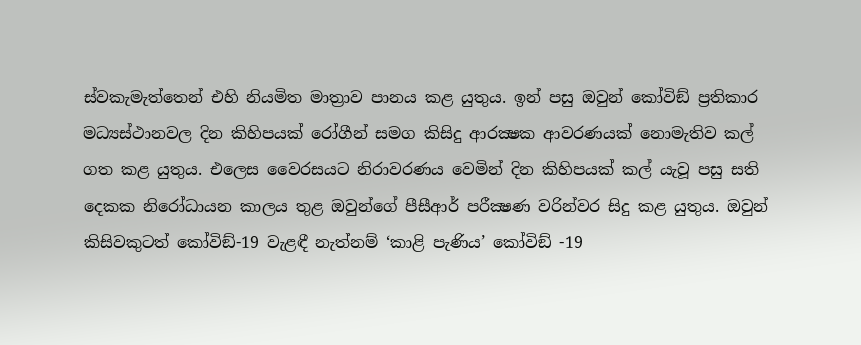ස්වකැමැත්තෙන් එහි නියමිත මාත්‍රාව පානය කළ යුතුය. ඉන් පසු ඔවුන් කෝවිඞ් ප්‍රතිකාර මධ්‍යස්ථානවල දින කිහිපයක් රෝගීන් සමග කිසිදු ආරක්‍ෂක ආවරණයක් නොමැතිව කල් ගත කළ යුතුය. එලෙස වෛරසයට නිරාවරණය වෙමින් දින කිහිපයක් කල් යැවූ පසු සති දෙකක නිරෝධායන කාලය තුළ ඔවුන්ගේ පීසීආර් පරීක්‍ෂණ වරින්වර සිදු කළ යුතුය. ඔවුන් කිසිවකුටත් කෝවිඞ්-19 වැළඳී නැත්නම් ‘කාළි පැණිය’ කෝවිඞ් -19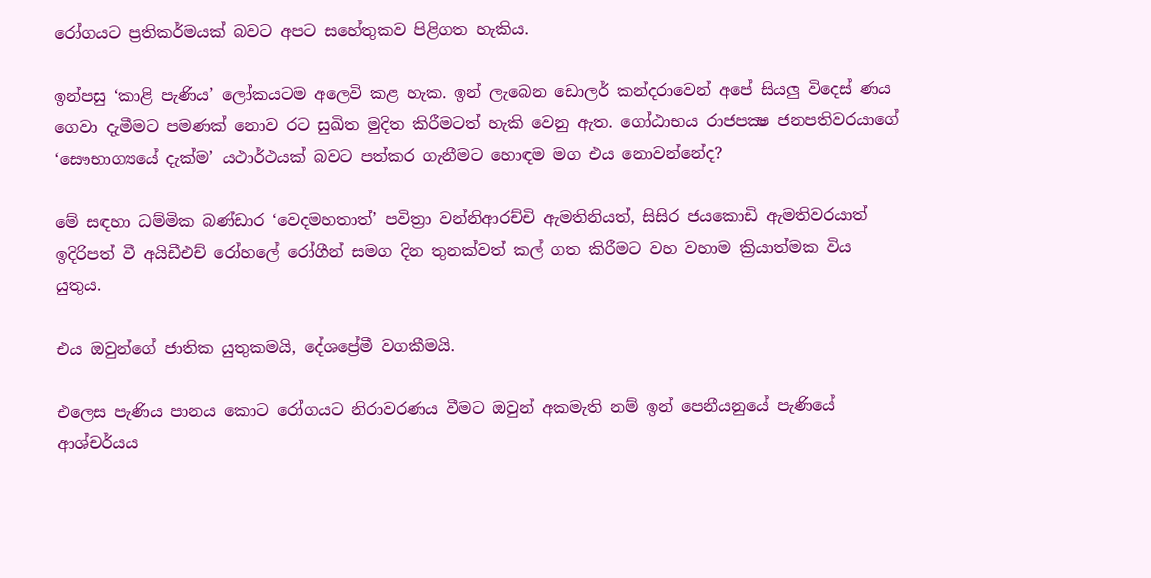රෝගයට ප්‍රතිකර්මයක් බවට අපට සහේතුකව පිළිගත හැකිය.

ඉන්පසු ‘කාළි පැණිය’ ලෝකයටම අලෙවි කළ හැක. ඉන් ලැබෙන ඩොලර් කන්දරාවෙන් අපේ සියලු විදෙස් ණය ගෙවා දැමීමට පමණක් නොව රට සුඛිත මුදිත කිරීමටත් හැකි වෙනු ඇත. ගෝඨාභය රාජපක්‍ෂ ජනපතිවරයාගේ ‘සෞභාග්‍යයේ දැක්ම’ යථාර්ථයක් බවට පත්කර ගැනීමට හොඳම මග එය නොවන්නේද?

මේ සඳහා ධම්මික බණ්ඩාර ‘වෙදමහතාත්’ පවිත්‍රා වන්නිආරච්චි ඇමතිනියත්, සිසිර ජයකොඩි ඇමතිවරයාත් ඉදිරිපත් වී අයිඩීඑච් රෝහලේ රෝගීන් සමග දින තුනක්වත් කල් ගත කිරීමට වහ වහාම ක්‍රියාත්මක විය යුතුය.

එය ඔවුන්ගේ ජාතික යුතුකමයි, දේශප්‍රේමී වගකීමයි.

එලෙස පැණිය පානය කොට රෝගයට නිරාවරණය වීමට ඔවුන් අකමැති නම් ඉන් පෙනීයනුයේ පැණියේ ආශ්චර්යය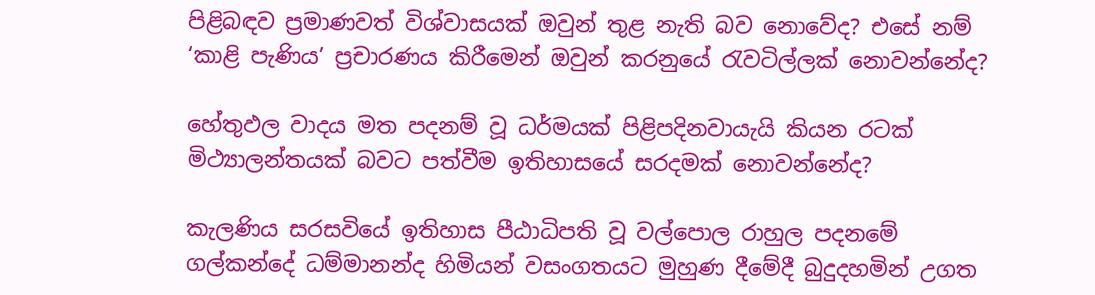පිළිබඳව ප්‍රමාණවත් විශ්වාසයක් ඔවුන් තුළ නැති බව නොවේද? එසේ නම් ‘කාළි පැණිය’ ප්‍රචාරණය කිරීමෙන් ඔවුන් කරනුයේ රැවටිල්ලක් නොවන්නේද?

හේතුඵල වාදය මත පදනම් වූ ධර්මයක් පිළිපදිනවායැයි කියන රටක් මිථ්‍යාලන්තයක් බවට පත්වීම ඉතිහාසයේ සරදමක් නොවන්නේද?

කැලණිය සරසවියේ ඉතිහාස පීඨාධිපති වූ වල්පොල රාහුල පදනමේ ගල්කන්දේ ධම්මානන්ද හිමියන් වසංගතයට මුහුණ දීමේදී බුදුදහමින් උගත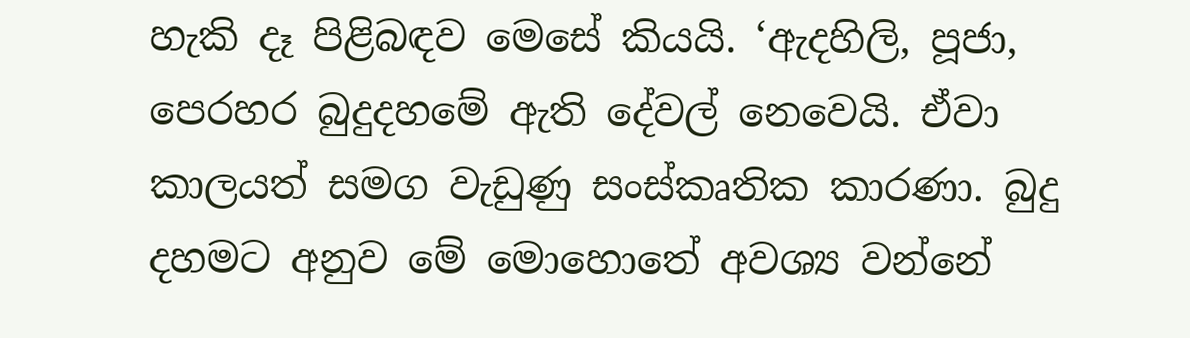හැකි දෑ පිළිබඳව මෙසේ කියයි. ‘ඇදහිලි, පූජා, පෙරහර බුදුදහමේ ඇති දේවල් නෙවෙයි. ඒවා කාලයත් සමග වැඩුණු සංස්කෘතික කාරණා. බුදු දහමට අනුව මේ මොහොතේ අවශ්‍ය වන්නේ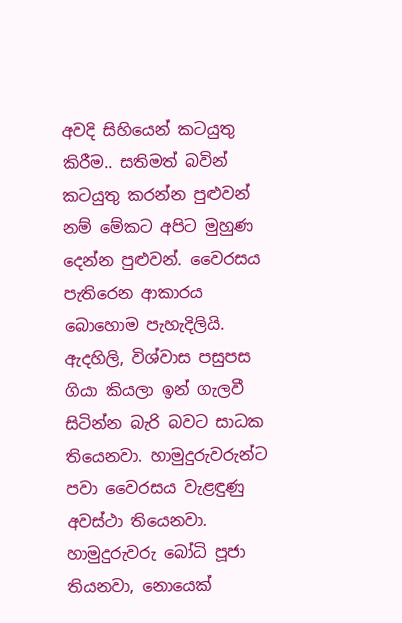අවදි සිහියෙන් කටයුතු කිරීම.. සතිමත් බවින් කටයුතු කරන්න පුළුවන් නම් මේකට අපිට මුහුණ දෙන්න පුළුවන්. වෛරසය පැතිරෙන ආකාරය බොහොම පැහැදිලියි. ඇදහිලි, විශ්වාස පසුපස ගියා කියලා ඉන් ගැලවී සිටින්න බැරි බවට සාධක තියෙනවා. හාමුදුරුවරුන්ට පවා වෛරසය වැළඳුණු අවස්ථා තියෙනවා. හාමුදුරුවරු බෝධි පූජා තියනවා, නොයෙක්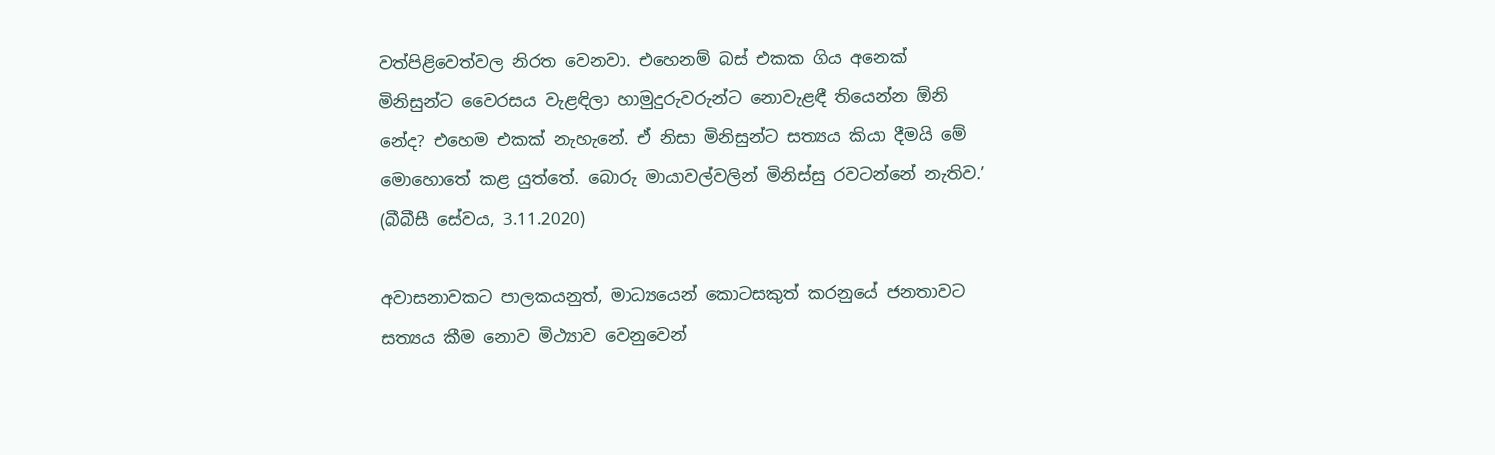වත්පිළිවෙත්වල නිරත වෙනවා. එහෙනම් බස් එකක ගිය අනෙක් මිනිසුන්ට වෛරසය වැළඳිලා හාමුදුරුවරුන්ට නොවැළඳී තියෙන්න ඕනි නේද? එහෙම එකක් නැහැනේ. ඒ නිසා මිනිසුන්ට සත්‍යය කියා දීමයි මේ මොහොතේ කළ යුත්තේ. බොරු මායාවල්වලින් මිනිස්සු රවටන්නේ නැතිව.’ (බීබීසී සේවය, 3.11.2020)

අවාසනාවකට පාලකයනුත්, මාධ්‍යයෙන් කොටසකුත් කරනුයේ ජනතාවට සත්‍යය කීම නොව මිථ්‍යාව වෙනුවෙන්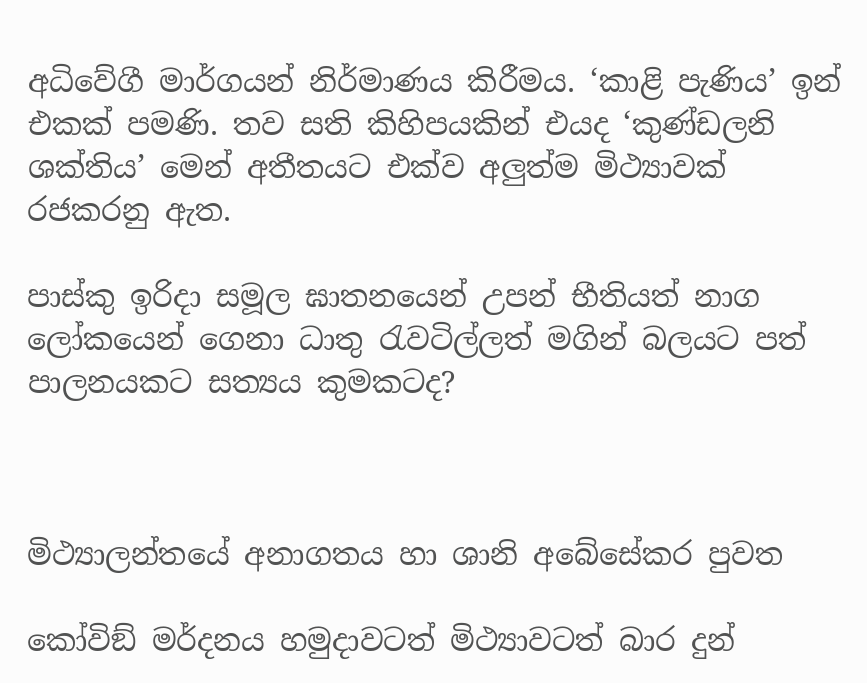අධිවේගී මාර්ගයන් නිර්මාණය කිරීමය. ‘කාළි පැණිය’ ඉන් එකක් පමණි. තව සති කිහිපයකින් එයද ‘කුණ්ඩලනි ශක්තිය’ මෙන් අතීතයට එක්ව අලුත්ම මිථ්‍යාවක් රජකරනු ඇත.

පාස්කු ඉරිදා සමූල ඝාතනයෙන් උපන් භීතියත් නාග ලෝකයෙන් ගෙනා ධාතු රැවටිල්ලත් මගින් බලයට පත් පාලනයකට සත්‍යය කුමකටද?



මිථ්‍යාලන්තයේ අනාගතය හා ශානි අබේසේකර පුවත

කෝවිඞ් මර්දනය හමුදාවටත් මිථ්‍යාවටත් බාර දුන්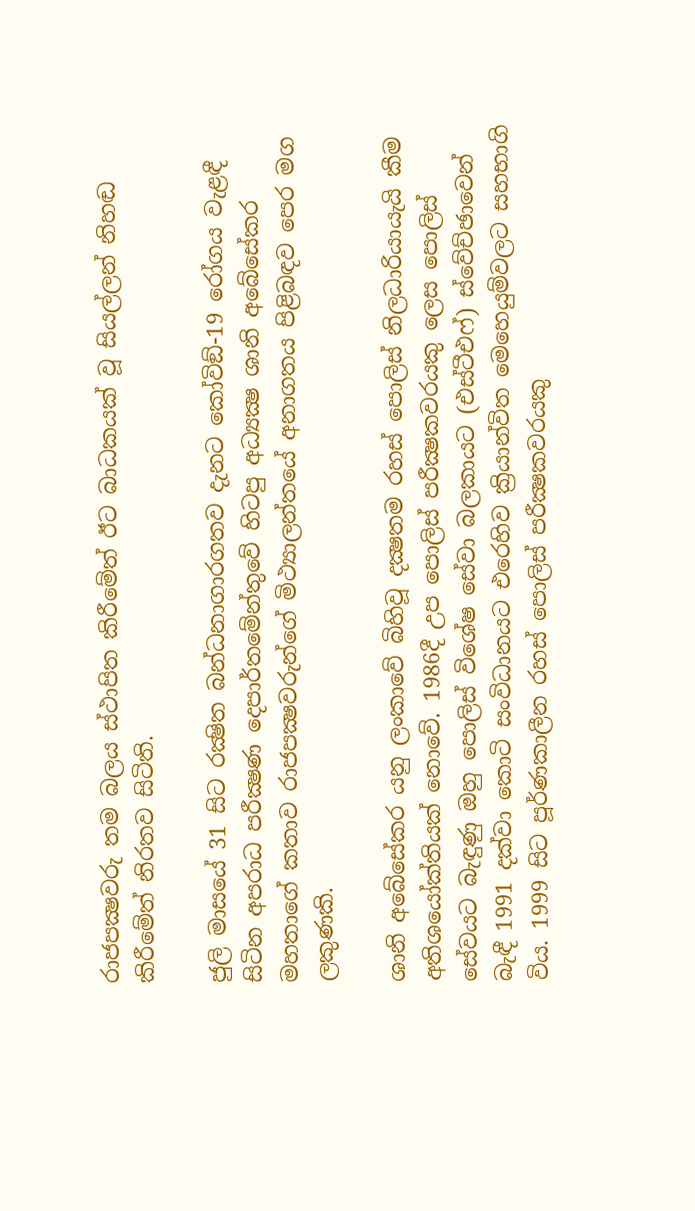රාජපක්‍ෂවරු තම බලය ස්ථාපිත කිරීමේත් ඊට බාධකයක් වූ සියල්ලන් නිහඬ කිරීමේත් නිරතව සිටිති.

ජුලි මාසයේ 31 සිට රක්‍ෂිත බන්ධනාගාරගතව දැනට කෝවිඞ්-19 රෝගය වැළඳී සිටින අපරාධ පරීක්‍ෂණ දෙපාර්තමේන්තුවේ හිටපු අධ්‍යක්‍ෂ ශානි අබේසේකර මහතාගේ කතාව රාජපක්‍ෂවරුන්ගේ මිථ්‍යාලන්තයේ අනාගතය පිළිබඳව පෙර මග ලකුණකි.

ශානි අබේසේකර යනු ලංකාවේ බිහිවූ දක්‍ෂතම රහස් පොලිස් නිලධාරියායැයි කීම අතිශයෝක්තියක් නොවේ. 1986දී උප පොලිස් පරීක්‍ෂකවරයකු ලෙස පොලිස් සේවයට බැඳුණු ඔහු පොලිස් විශේෂ සේවා බලකායට (එස්ටීඑෆ්) ස්වේච්ඡාවෙන් බැඳී 1991 දක්වා කොටි සංවිධානයට එරෙහිව ක්‍රියාන්විත මෙහෙයුම්වලට සහභාගි විය. 1999 සිට පූර්ණකාලීන රහස් පොලිස් පරීක්‍ෂකවරයකු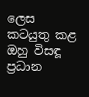ලෙස කටයුතු කළ ඔහු විසඳූ ප්‍රධාන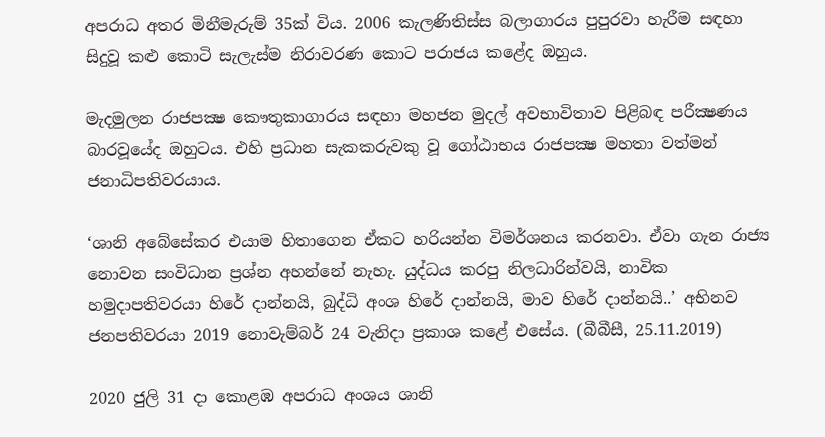අපරාධ අතර මිනීමැරුම් 35ක් විය. 2006 කැලණිතිස්ස බලාගාරය පුපුරවා හැරීම සඳහා සිදුවූ කළු කොටි සැලැස්ම නිරාවරණ කොට පරාජය කළේද ඔහුය.

මැදමුලන රාජපක්‍ෂ කෞතුකාගාරය සඳහා මහජන මුදල් අවභාවිතාව පිළිබඳ පරීක්‍ෂණය බාරවූයේද ඔහුටය. එහි ප්‍රධාන සැකකරුවකු වූ ගෝඨාභය රාජපක්‍ෂ මහතා වත්මන් ජනාධිපතිවරයාය.

‘ශානි අබේසේකර එයාම හිතාගෙන ඒකට හරියන්න විමර්ශනය කරනවා. ඒවා ගැන රාජ්‍ය නොවන සංවිධාන ප්‍රශ්න අහන්නේ නැහැ. යුද්ධය කරපු නිලධාරින්වයි, නාවික හමුදාපතිවරයා හිරේ දාන්නයි, බුද්ධි අංශ හිරේ දාන්නයි, මාව හිරේ දාන්නයි..’ අභිනව ජනපතිවරයා 2019 නොවැම්බර් 24 වැනිදා ප්‍රකාශ කළේ එසේය. (බීබීසී, 25.11.2019)

2020 ජුලි 31 දා කොළඹ අපරාධ අංශය ශානි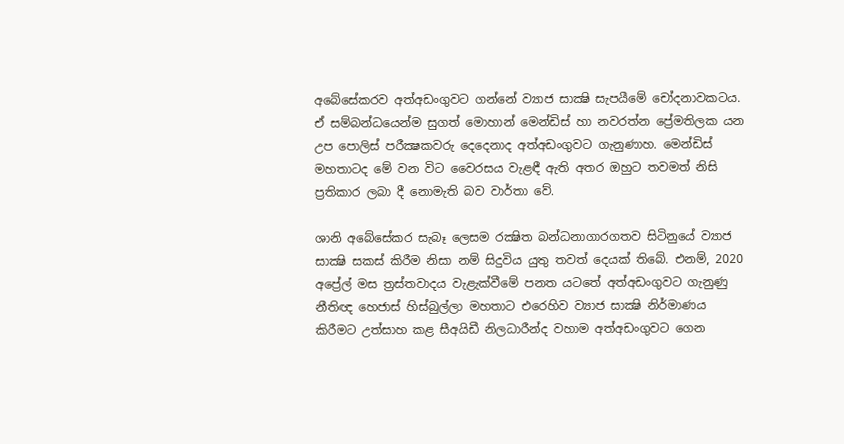අබේසේකරව අත්අඩංගුවට ගන්නේ ව්‍යාජ සාක්‍ෂි සැපයීමේ චෝදනාවකටය. ඒ සම්බන්ධයෙන්ම සුගත් මොහාන් මෙන්ඩිස් හා නවරත්න ප්‍රේමතිලක යන උප පොලිස් පරීක්‍ෂකවරු දෙදෙනාද අත්අඩංගුවට ගැනුණාහ. මෙන්ඩිස් මහතාටද මේ වන විට වෛරසය වැළඳී ඇති අතර ඔහුට තවමත් නිසි ප්‍රතිකාර ලබා දී නොමැති බව වාර්තා වේ.

ශානි අබේසේකර සැබෑ ලෙසම රක්‍ෂිත බන්ධනාගාරගතව සිටිනුයේ ව්‍යාජ සාක්‍ෂි සකස් කිරීම නිසා නම් සිදුවිය යුතු තවත් දෙයක් තිබේ. එනම්, 2020 අප්‍රේල් මස ත්‍රස්තවාදය වැළැක්වීමේ පනත යටතේ අත්අඩංගුවට ගැනුණු නීතිඥ හෙජාස් හිස්බුල්ලා මහතාට එරෙහිව ව්‍යාජ සාක්‍ෂි නිර්මාණය කිරීමට උත්සාහ කළ සීඅයිඩී නිලධාරීන්ද වහාම අත්අඩංගුවට ගෙන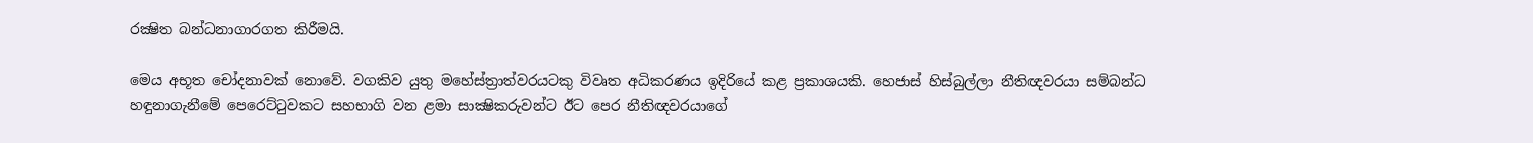රක්‍ෂිත බන්ධනාගාරගත කිරීමයි.

මෙය අභූත චෝදනාවක් නොවේ. වගකිව යුතු මහේස්ත්‍රාත්වරයටකු විවෘත අධිකරණය ඉදිරියේ කළ ප්‍රකාශයකි. හෙජාස් හිස්බුල්ලා නීතිඥවරයා සම්බන්ධ හඳුනාගැනීමේ පෙරෙට්ටුවකට සහභාගි වන ළමා සාක්‍ෂිකරුවන්ට ඊට පෙර නීතිඥවරයාගේ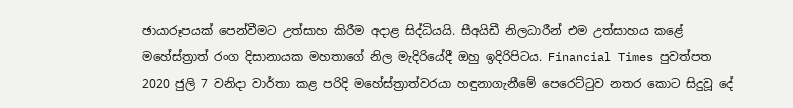ඡායාරූපයක් පෙන්වීමට උත්සාහ කිරීම අදාළ සිද්ධියයි. සීඅයිඩී නිලධාරීන් එම උත්සාහය කළේ මහේස්ත්‍රාත් රංග දිසානායක මහතාගේ නිල මැදිරියේදී ඔහු ඉදිරිපිටය. Financial Times පුවත්පත 2020 ජුලි 7 වනිදා වාර්තා කළ පරිදි මහේස්ත්‍රාත්වරයා හඳුනාගැනීමේ පෙරෙට්ටුව නතර කොට සිදුවූ දේ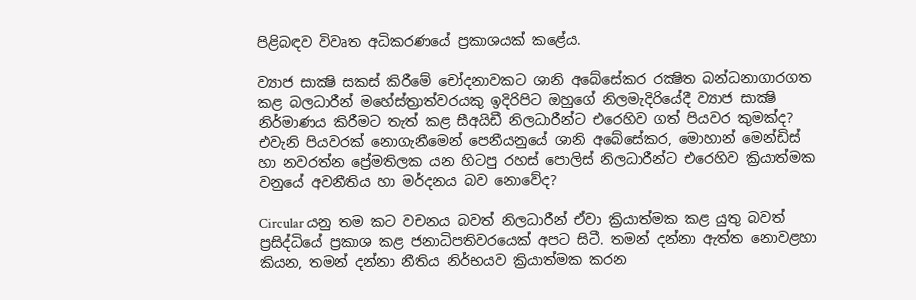පිළිබඳව විවෘත අධිකරණයේ ප්‍රකාශයක් කළේය.

ව්‍යාජ සාක්‍ෂි සකස් කිරීමේ චෝදනාවකට ශානි අබේසේකර රක්‍ෂිත බන්ධනාගාරගත කළ බලධාරීන් මහේස්ත්‍රාත්වරයකු ඉදිරිපිට ඔහුගේ නිලමැදිරියේදී ව්‍යාජ සාක්‍ෂි නිර්මාණය කිරීමට තැත් කළ සීඅයිඩී නිලධාරීන්ට එරෙහිව ගත් පියවර කුමක්ද? එවැනි පියවරක් නොගැනීමෙන් පෙනීයනුයේ ශානි අබේසේකර, මොහාන් මෙන්ඩිස් හා නවරත්න ප්‍රේමතිලක යන හිටපු රහස් පොලිස් නිලධාරීන්ට එරෙහිව ක්‍රියාත්මක වනුයේ අවනීතිය හා මර්දනය බව නොවේද?

Circular යනු තම කට වචනය බවත් නිලධාරීන් ඒවා ක්‍රියාත්මක කළ යුතු බවත් ප්‍රසිද්ධියේ ප්‍රකාශ කළ ජනාධිපතිවරයෙක් අපට සිටී. තමන් දන්නා ඇත්ත නොවළහා කියන, තමන් දන්නා නීතිය නිර්භයව ක්‍රියාත්මක කරන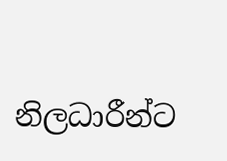නිලධාරීන්ට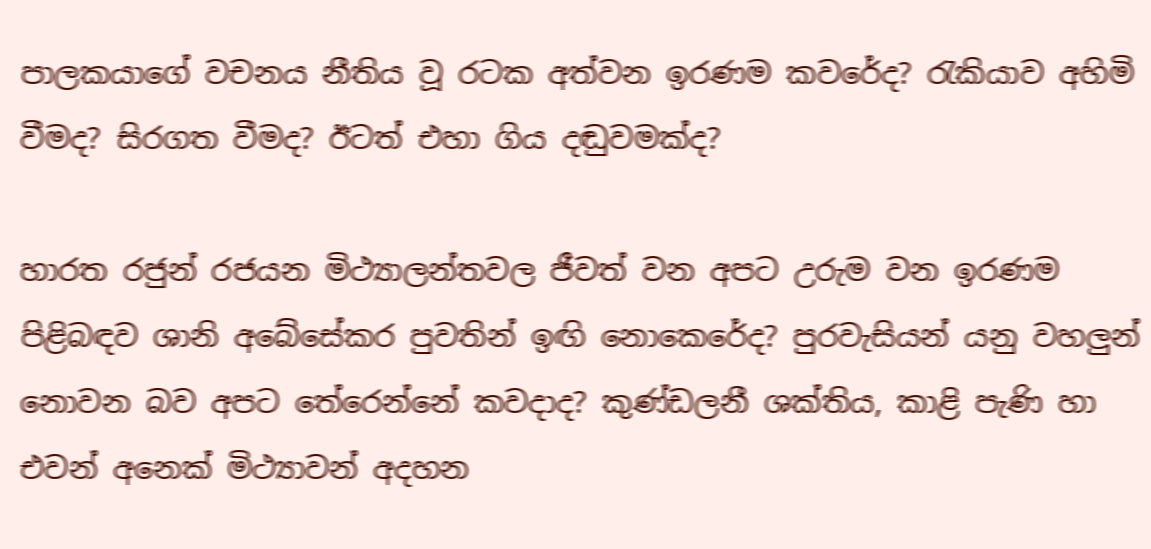පාලකයාගේ වචනය නීතිය වූ රටක අත්වන ඉරණම කවරේද? රැකියාව අහිමි වීමද? සිරගත වීමද? ඊටත් එහා ගිය දඬුවමක්ද?

හාරත රජුන් රජයන මිථ්‍යාලන්තවල ජීවත් වන අපට උරුම වන ඉරණම පිළිබඳව ශානි අබේසේකර පුවතින් ඉඟි නොකෙරේද? පුරවැසියන් යනු වහලුන් නොවන බව අපට තේරෙන්නේ කවදාද? කුණ්ඩලනී ශක්තිය, කාළි පැණි හා එවන් අනෙක් මිථ්‍යාවන් අදහන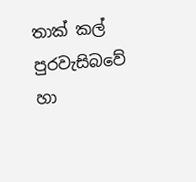තාක් කල් පුරවැසිබවේ හා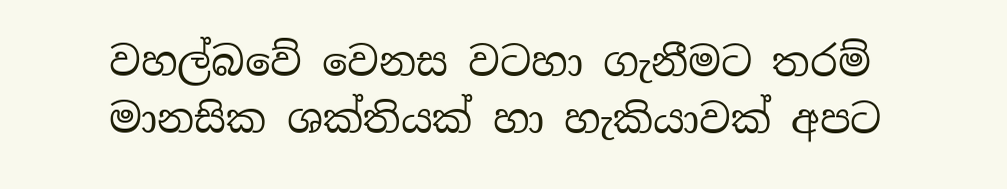වහල්බවේ වෙනස වටහා ගැනීමට තරම් මානසික ශක්තියක් හා හැකියාවක් අපට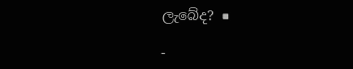ලැබේද? ■

-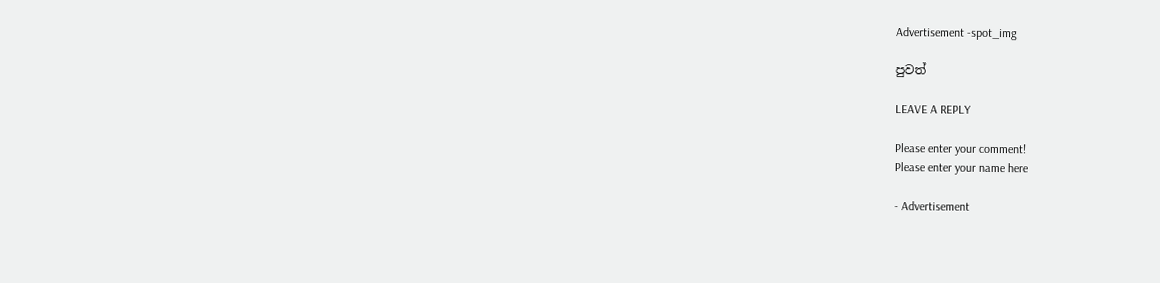Advertisement -spot_img

පුවත්

LEAVE A REPLY

Please enter your comment!
Please enter your name here

- Advertisement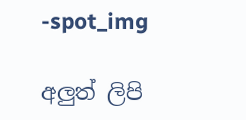-spot_img

අලුත් ලිපි